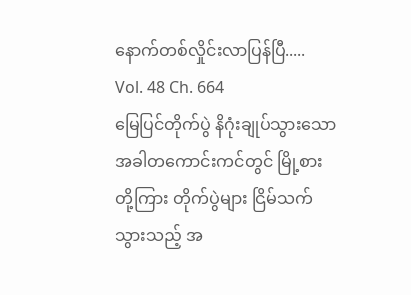နောက်တစ်လှိုင်းလာပြန်ပြီ.....
Vol. 48 Ch. 664
မြေပြင်တိုက်ပွဲ နိဂုံးချုပ်သွားသောအခါတကောင်းကင်တွင် မြို့စားတို့ကြား တိုက်ပွဲများ ငြိမ်သက်သွားသည့် အ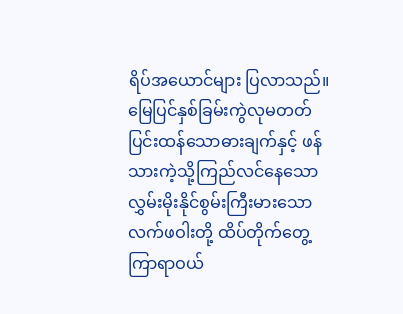ရိပ်အယောင်များ ပြလာသည်။
မြေပြင်နှစ်ခြမ်းကွဲလုမတတ်ပြင်းထန်သောဓားချက်နှင့် ဖန်သားကဲ့သို့ကြည်လင်နေသော လွှမ်းမိုးနိုင်စွမ်းကြီးမားသောလက်ဖဝါးတို့ ထိပ်တိုက်တွေ့ကြာရာဝယ်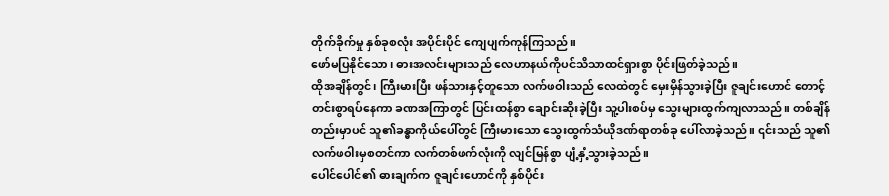တိုက်ခိုက်မှု နှစ်ခုစလုံး အပိုင်းပိုင် ကျေပျက်ကုန်ကြသည်။
ဖော်မပြနိုင်သော၊ ဓားအလင်းများသည် လေဟာနယ်ကိုပင်သိသာထင်ရှားစွာ ပိုင်းဖြတ်ခဲ့သည်။
ထိုအချိန်တွင်၊ ကြီးမားပြီး ဖန်သားနှင့်တူသော လက်ဖဝါးသည် လေထဲတွင် မှေးမှိန်သွားခဲ့ပြီး ဇူချင်းဟောင် တောင့်တင်းစွာရပ်နေကာ ခဏအကြာတွင် ပြင်းထန်စွာ ချောင်းဆိုးခဲ့ပြီး သူ့ပါးစပ်မှ သွေးများထွက်ကျလာသည်။ တစ်ချိန်တည်းမှာပင် သူ၏ခန္ဓာကိုယ်ပေါ်တွင် ကြီးမားသော သွေးထွက်သံယိုဒဏ်ရာတစ်ခု ပေါ်လာခဲ့သည်။ ၎င်းသည် သူ၏လက်ဖဝါးမှစတင်ကာ လက်တစ်ဖက်လုံးကို လျင်မြန်စွာ ပျံ့နှံ့သွားခဲ့သည်။
ပေါင်ပေါင်၏ ဓားချက်က ဇူချင်းဟောင်ကို နှစ်ပိုင်း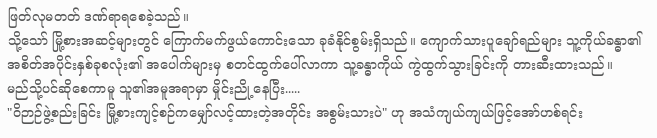ဖြတ်လုမတတ် ဒဏ်ရာရစေခဲ့သည်။
သို့သော် မြို့စားအဆင့်များတွင် ကြောက်မက်ဖွယ်ကောင်းသော ခုခံနိုင်စွမ်းရှိသည်။ ကျောက်သားပူချော်ရည်များ သူ့ကိုယ်ခန္ဓာ၏ အစိတ်အပိုင်းနှစ်ခုစလုံး၏ အပေါက်များမှ စတင်ထွက်ပေါ်လာကာ သူ့ခန္ဓာကိုယ် ကွဲထွက်သွားခြင်းကို တားဆီးထားသည်။
မည်သို့ပင်ဆိုစေကာမူ သူ၏အမူအရာမှာ မှိုင်းညို့နေပြီး.....
"ဝိဉာဉ်ဖွဲ့စည်းခြင်း မြို့စားကျင့်စဉ်ကမျှော်လင့်ထားတဲ့အတိုင်း အစွမ်းသားပဲ" ဟု အသံကျယ်ကျယ်ဖြင့်အော်ဟစ်ရင်း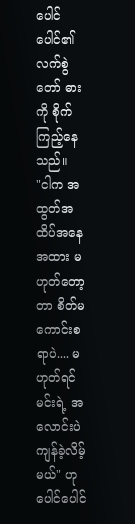ပေါင်ပေါင်၏ လက်စွဲတော် ဓားကို စိုက်ကြည့်နေသည်။
"ငါက အထွတ်အထိပ်အနေအထား မဟုတ်တော့တာ စိတ်မကောင်းစရာပဲ.... မဟုတ်ရင် မင်းရဲ့ အလောင်းပဲ ကျန်ခဲ့လိမ့်မယ်" ဟု ပေါင်ပေါင်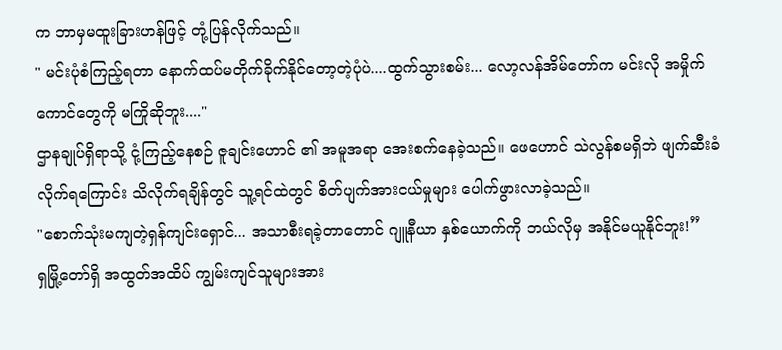က ဘာမှမထူးခြားဟန်ဖြင့် တုံ့ပြန်လိုက်သည်။
" မင်းပုံစံကြည့်ရတာ နောက်ထပ်မတိုက်ခိုက်နိုင်တော့တဲ့ပုံပဲ....ထွက်သွားစမ်း... လော့လန်အိမ်တော်က မင်းလို အမှိုက်ကောင်တွေကို မကြိုဆိုဘူး...."
ဌာနချုပ်ရှိရာသို့ ငုံ့ကြည့်နေစဉ် ဇူချင်းဟောင် ၏ အမူအရာ အေးစက်နေခဲ့သည်။ ဖေဟောင် သဲလွန်စမရှိဘဲ ဖျက်ဆီးခံလိုက်ရကြောင်း သိလိုက်ရချိန်တွင် သူ့ရင်ထဲတွင် စိတ်ပျက်အားငယ်မှုများ ပေါက်ဖွားလာခဲ့သည်။
"စောက်သုံးမကျတဲ့ရှန်ကျင်းရှောင်... အသာစီးရခဲ့တာတောင် ဂျူနီယာ နှစ်ယောက်ကို ဘယ်လိုမှ အနိုင်မယူနိုင်ဘူး!”
ရှမြို့တော်ရှိ အထွတ်အထိပ် ကျွမ်းကျင်သူများအား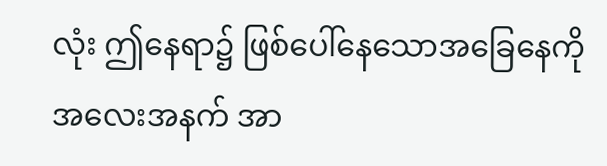လုံး ဤနေရာ၌ ဖြစ်ပေါ်နေသောအခြေနေကို အလေးအနက် အာ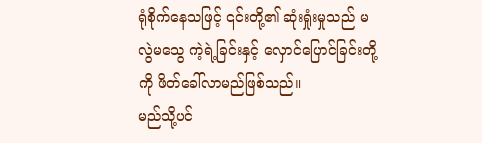ရုံစိုက်နေသဖြင့် ၎င်းတို့၏ ဆုံးရှုံးမှုသည် မလွဲမသွေ ကဲ့ရဲ့ခြင်းနှင့် လှောင်ပြောင်ခြင်းတို့ကို ဖိတ်ခေါ်လာမည်ဖြစ်သည်။
မည်သို့ပင်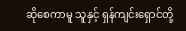ဆိုစေကာမူ သူနှင့် ရှန်ကျင်းရှောင်တို့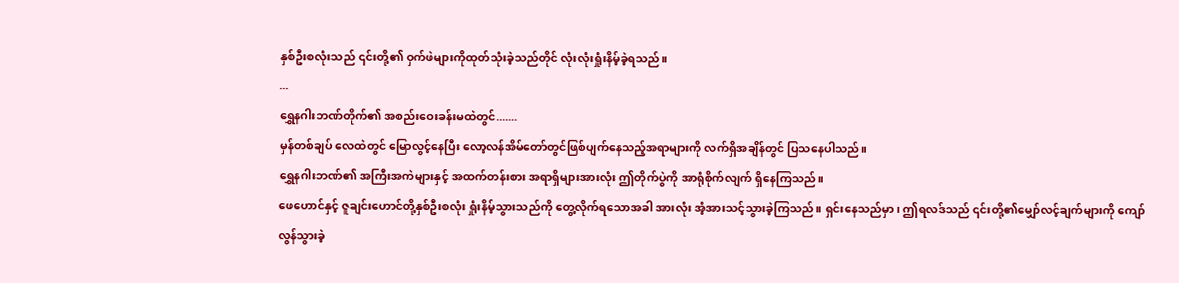နှစ်ဦးစလုံးသည် ၎င်းတို့၏ ဝှက်ဖဲများကိုထုတ်သုံးခဲ့သည်တိုင် လုံးလုံးရှုံးနိမ့်ခဲ့ရသည်။
...
ရွှေနဂါးဘဏ်တိုက်၏ အစည်းဝေးခန်းမထဲတွင်.......
မှန်တစ်ချပ် လေထဲတွင် မြောလွင့်နေပြီး လော့လန်အိမ်တော်တွင်ဖြစ်ပျက်နေသည့်အရာများကို လက်ရှိအချိန်တွင် ပြသနေပါသည်။
ရွှေနဂါးဘဏ်၏ အကြီးအကဲများနှင့် အထက်တန်းစား အရာရှိများအားလုံး ဤတိုက်ပွဲကို အာရုံစိုက်လျက် ရှိနေကြသည်။
ဖေဟောင်နှင့် ဇူချင်းဟောင်တို့နှစ်ဦးစလုံး ရှုံးနိမ့်သွားသည်ကို တွေ့လိုက်ရသောအခါ အားလုံး အံ့အားသင့်သွားခဲ့ကြသည်။ ရှင်းနေသည်မှာ၊ ဤရလဒ်သည် ၎င်းတို့၏မျှော်လင့်ချက်များကို ကျော်လွန်သွားခဲ့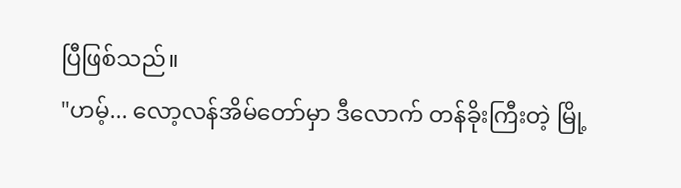ပြီဖြစ်သည်။
"ဟမ့်... လော့လန်အိမ်တော်မှာ ဒီလောက် တန်ခိုးကြီးတဲ့ မြို့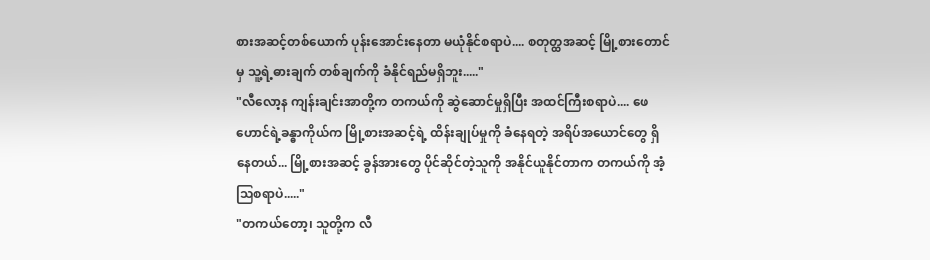စားအဆင့်တစ်ယောက် ပုန်းအောင်းနေတာ မယုံနိုင်စရာပဲ.... စတုတ္ထအဆင့် မြို့စားတောင်မှ သူ့ရဲ့ဓားချက် တစ်ချက်ကို ခံနိုင်ရည်မရှိဘူး....."
"လီလော့န ကျန်းချင်းအာတို့က တကယ်ကို ဆွဲဆောင်မှုရှိပြီး အထင်ကြီးစရာပဲ.... ဖေဟောင်ရဲ့ခန္ဓာကိုယ်က မြို့စားအဆင့်ရဲ့ ထိန်းချုပ်မှုကို ခံနေရတဲ့ အရိပ်အယောင်တွေ ရှိနေတယ်... မြို့စားအဆင့် ခွန်အားတွေ ပိုင်ဆိုင်တဲ့သူကို အနိုင်ယူနိုင်တာက တကယ်ကို အံ့သြစရာပဲ....."
"တကယ်တော့၊ သူတို့က လီ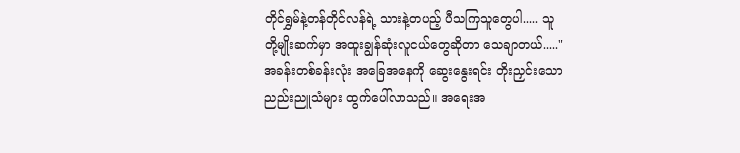တိုင်ရွှမ်နဲ့တန်တိုင်လန်ရဲ့ သားနဲ့တပည့် ပီသကြသူတွေပါ..... သူတို့မျိုးဆက်မှာ အထူးချွန်ဆုံးလူငယ်တွေဆိုတာ သေချာတယ်....."
အခန်းတစ်ခန်းလုံး အခြေအနေကို ဆွေးနွေးရင်း တိုးညှင်းသော ညည်းညူသံများ ထွက်ပေါ်လာသည်။ အရေးအ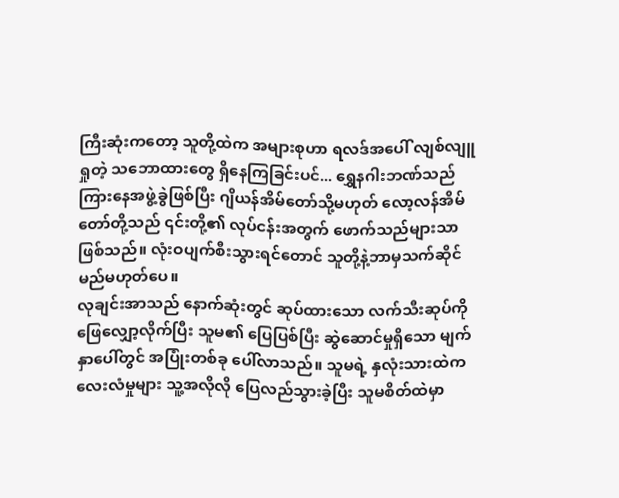ကြီးဆုံးကတော့ သူတို့ထဲက အများစုဟာ ရလဒ်အပေါ် လျစ်လျူရှုတဲ့ သဘောထားတွေ ရှိနေကြခြင်းပင်... ရွှေနဂါးဘဏ်သည် ကြားနေအဖွဲ့ခွဲဖြစ်ပြီး ဂျိယန်အိမ်တော်သို့မဟုတ် လော့လန်အိမ်တော်တို့သည် ၎င်းတို့၏ လုပ်ငန်းအတွက် ဖောက်သည်များသာဖြစ်သည်။ လုံးဝပျက်စီးသွားရင်တောင် သူတို့နဲ့ဘာမှသက်ဆိုင်မည်မဟုတ်ပေ။
လုချင်းအာသည် နောက်ဆုံးတွင် ဆုပ်ထားသော လက်သီးဆုပ်ကို ဖြေလျှော့လိုက်ပြီး သူမ၏ ပြေပြစ်ပြီး ဆွဲဆောင်မှုရှိသော မျက်နှာပေါ်တွင် အပြုံးတစ်ခု ပေါ်လာသည်။ သူမရဲ့ နှလုံးသားထဲက လေးလံမှုများ သူ့အလိုလို ပြေလည်သွားခဲ့ပြီး သူမစိတ်ထဲမှာ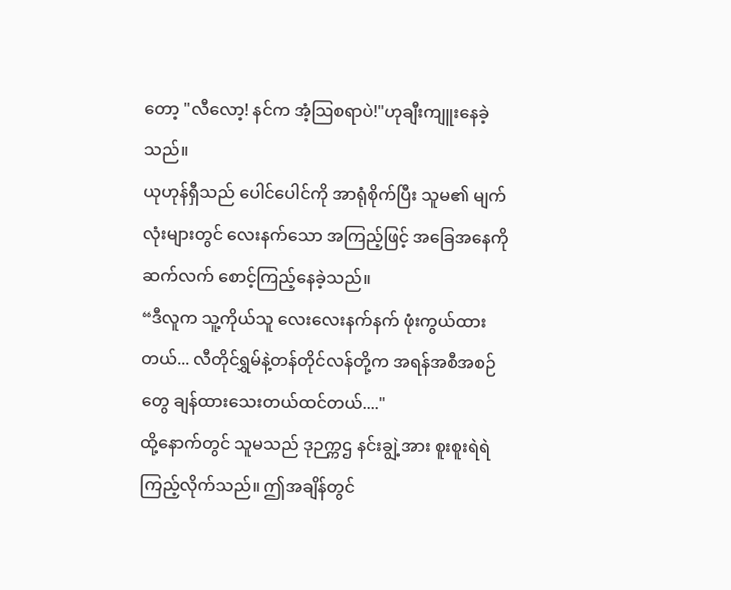တော့ "လီလော့! နင်က အံ့သြစရာပဲ!"ဟုချီးကျူးနေခဲ့သည်။
ယုဟုန်ရှီသည် ပေါင်ပေါင်ကို အာရုံစိုက်ပြီး သူမ၏ မျက်လုံးများတွင် လေးနက်သော အကြည့်ဖြင့် အခြေအနေကို ဆက်လက် စောင့်ကြည့်နေခဲ့သည်။
“ဒီလူက သူ့ကိုယ်သူ လေးလေးနက်နက် ဖုံးကွယ်ထားတယ်... လီတိုင်ရွှမ်နဲ့တန်တိုင်လန်တို့က အရန်အစီအစဉ်တွေ ချန်ထားသေးတယ်ထင်တယ်...."
ထို့နောက်တွင် သူမသည် ဒုဉက္ကဌ နင်းချွဲ့အား စူးစူးရဲရဲ ကြည့်လိုက်သည်။ ဤအချိန်တွင်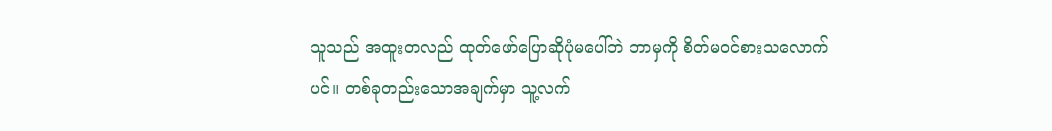သူသည် အထူးတလည် ထုတ်ဖော်ပြောဆိုပုံမပေါ်ဘဲ ဘာမှကို စိတ်မဝင်စားသလောက်ပင်။ တစ်ခုတည်းသောအချက်မှာ သူ့လက်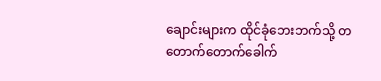ချောင်းများက ထိုင်ခုံဘေးဘက်သို့ တတောက်တောက်ခေါက်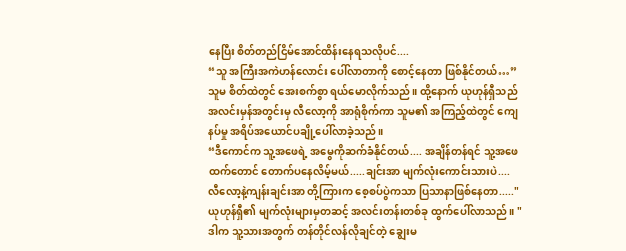နေပြီး စိတ်တည်ငြိမ်အောင်ထိန်းနေရသလိုပင်....
“သူ အကြီးအကဲဟန်လောင်း ပေါ်လာတာကို စောင့်နေတာ ဖြစ်နိုင်တယ်…”
သူမ စိတ်ထဲတွင် အေးစက်စွာ ရယ်မောလိုက်သည်။ ထို့နောက် ယုဟုန်ရှီသည် အလင်းမှန်အတွင်းမှ လီလော့ကို အာရုံစိုက်ကာ သူမ၏ အကြည့်ထဲတွင် ကျေနပ်မှု အရိပ်အယောင်ပချို့ပေါ်လာခဲ့သည်။
“ဒီကောင်က သူ့အဖေရဲ့ အမွေကိုဆက်ခံနိုင်တယ်.... အချိန်တန်ရင် သူ့အဖေထက်တောင် တောက်ပနေလိမ့်မယ်.....ချင်းအာ မျက်လုံးကောင်းသားပဲ.... လီလော့နဲ့ကျန်းချင်းအာ တို့ကြားက စေ့စပ်ပွဲကသာ ပြသာနာဖြစ်နေတာ....."
ယုဟုန်ရှီ၏ မျက်လုံးများမှတဆင့် အလင်းတန်းတစ်ခု ထွက်ပေါ်လာသည်။ "ဒါက သူ့သားအတွက် တန်တိုင်လန်လိုချင်တဲ့ ချွေးမ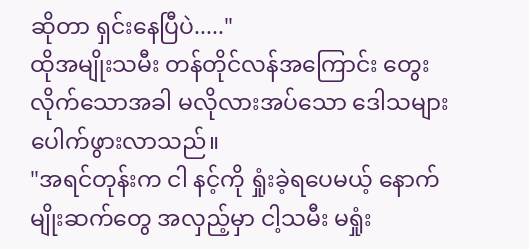ဆိုတာ ရှင်းနေပြီပဲ....."
ထိုအမျိုးသမီး တန်တိုင်လန်အကြောင်း တွေးလိုက်သောအခါ မလိုလားအပ်သော ဒေါသများပေါက်ဖွားလာသည်။
"အရင်တုန်းက ငါ နင့်ကို ရှုံးခဲ့ရပေမယ့် နောက်မျိုးဆက်တွေ အလှည့်မှာ ငါ့သမီး မရှုံး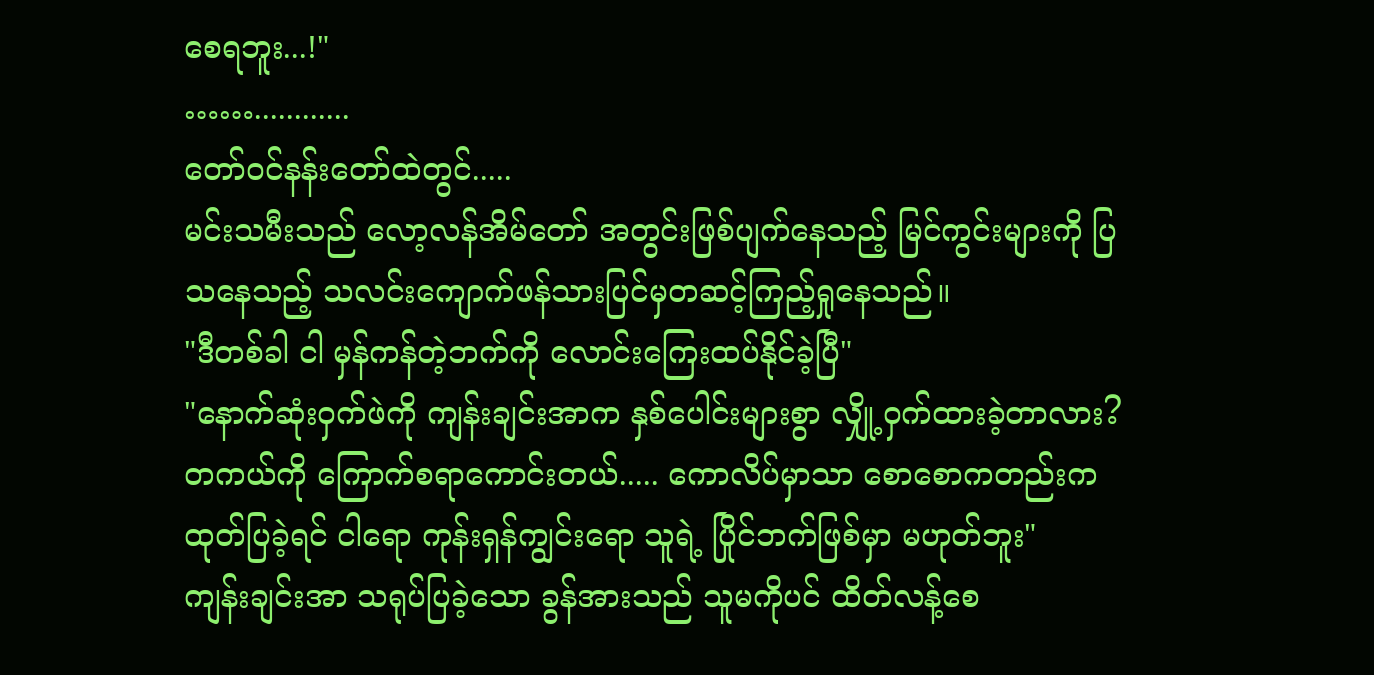စေရဘူး...!"
……............
တော်ဝင်နန်းတော်ထဲတွင်.....
မင်းသမီးသည် လော့လန်အိမ်တော် အတွင်းဖြစ်ပျက်နေသည့် မြင်ကွင်းများကို ပြသနေသည့် သလင်းကျောက်ဖန်သားပြင်မှတဆင့်ကြည့်ရှုနေသည်။
"ဒီတစ်ခါ ငါ မှန်ကန်တဲ့ဘက်ကို လောင်းကြေးထပ်နိုင်ခဲ့ပြီ"
"နောက်ဆုံးဝှက်ဖဲကို ကျန်းချင်းအာက နှစ်ပေါင်းများစွာ လျှို့ဝှက်ထားခဲ့တာလား? တကယ်ကို ကြောက်စရာကောင်းတယ်..... ကောလိပ်မှာသာ စောစောကတည်းက ထုတ်ပြခဲ့ရင် ငါရော ကုန်းရှန်ကျွင်းရော သူရဲ့ ပြိုင်ဘက်ဖြစ်မှာ မဟုတ်ဘူး"
ကျန်းချင်းအာ သရုပ်ပြခဲ့သော ခွန်အားသည် သူမကိုပင် ထိတ်လန့်စေ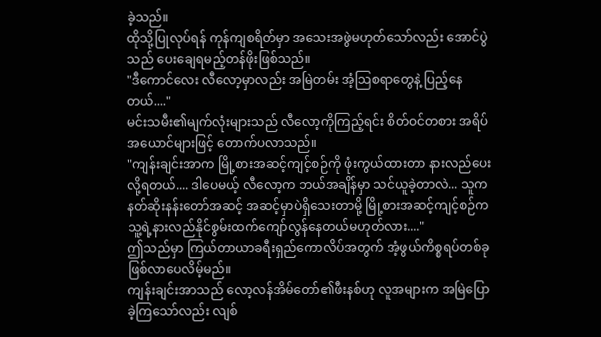ခဲ့သည်။
ထိုသို့ပြုလုပ်ရန် ကုန်ကျစရိတ်မှာ အသေးအဖွဲမဟုတ်သော်လည်း အောင်ပွဲသည် ပေးချေရမည့်တန်ဖိုးဖြစ်သည်။
"ဒီကောင်လေး လီလော့မှာလည်း အမြဲတမ်း အံ့သြစရာတွေနဲ့ ပြည့်နေတယ်...."
မင်းသမီး၏မျက်လုံးများသည် လီလော့ကိုကြည့်ရင်း စိတ်ဝင်တစား အရိပ်အယောင်များဖြင့် တောက်ပလာသည်။
"ကျန်းချင်းအာက မြို့စားအဆင့်ကျင့်စဉ်ကို ဖုံးကွယ်ထားတာ နားလည်ပေးလို့ရတယ်.... ဒါပေမယ့် လီလော့က ဘယ်အချိန်မှာ သင်ယူခဲ့တာလဲ... သူက နတ်ဆိုးနန်းတော်အဆင့် အဆင့်မှာပဲရှိသေးတာမို့ မြို့စားအဆင့်ကျင့်စဉ်က သူ့ရဲ့နားလည်နိုင်စွမ်းထက်ကျော်လွန်နေတယ်မဟုတ်လား...."
ဤသည်မှာ ကြယ်တာယာခရီးရှည်ကောလိပ်အတွက် အံ့ဖွယ်ကိစ္စရပ်တစ်ခုဖြစ်လာပေလိမ့်မည်။
ကျန်းချင်းအာသည် လော့လန်အိမ်တော်၏ဖီးနစ်ဟု လူအများက အမြဲပြောခဲ့ကြသော်လည်း လျစ်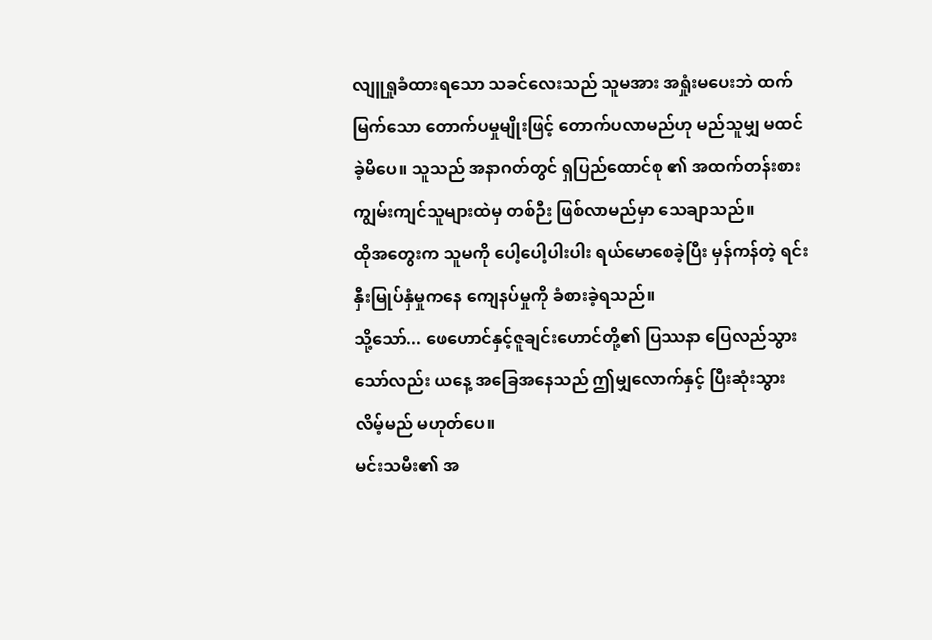လျူရှုခံထားရသော သခင်လေးသည် သူမအား အရှုံးမပေးဘဲ ထက်မြက်သော တောက်ပမှုမျိုးဖြင့် တောက်ပလာမည်ဟု မည်သူမျှ မထင်ခဲ့မိပေ။ သူသည် အနာဂတ်တွင် ရှပြည်ထောင်စု ၏ အထက်တန်းစားကျွမ်းကျင်သူများထဲမှ တစ်ဉီး ဖြစ်လာမည်မှာ သေချာသည်။
ထိုအတွေးက သူမကို ပေါ့ပေါ့ပါးပါး ရယ်မောစေခဲ့ပြီး မှန်ကန်တဲ့ ရင်းနှီးမြုပ်နှံမှုကနေ ကျေနပ်မှုကို ခံစားခဲ့ရသည်။
သို့သော်... ဖေဟောင်နှင့်ဇူချင်းဟောင်တို့၏ ပြဿနာ ပြေလည်သွားသော်လည်း ယနေ့ အခြေအနေသည် ဤမျှလောက်နှင့် ပြီးဆုံးသွားလိမ့်မည် မဟုတ်ပေ။
မင်းသမီး၏ အ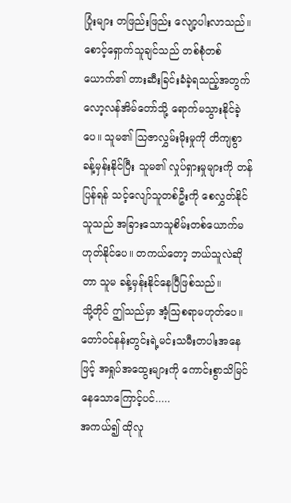ပြုံးများ တဖြည်းဖြည်း လျော့ပါးလာသည်။စောင့်ရှောက်သူချင်သည် တစ်စုံတစ်ယောက်၏ တားဆီးခြင်းခံခဲ့ရသည့်အတွက် လော့လန်အိမ်တော်သို့ ရောက်မသွားနိုင်ခဲ့ပေ။ သူမ၏ သြဇာလွှမ်းမိုးမှုကို တိကျစွာ ခန့်မှန်းနိုင်ပြီး သူမ၏ လှုပ်ရှားမှုများကို တန်ပြန်ရန် သင့်လျော်သူတစ်ဦးကို စေလွှတ်နိုင်သူသည် အခြားသောသူစိမ်းတစ်ယောက်မဟုတ်နိုင်ပေ။ တကယ်တော့ ဘယ်သူလဲဆိုတာ သူမ ခန့်မှန်းနိုင်နေပြီဖြစ်သည်။
သို့တိုင် ဤသည်မှာ အံ့သြစရာမဟုတ်ပေ။ တော်ဝင်နန်းတွင်းရဲ့မင်းသမီးတပါးအနေဖြင့် အရှုပ်အထွေးများကို ကောင်းစွာသိမြင်နေသောကြောင့်ပင်.....
အကယ်၍ ထိုလူ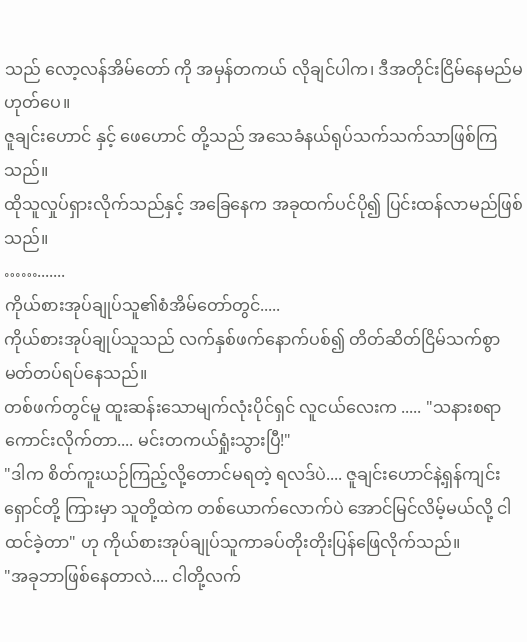သည် လော့လန်အိမ်တော် ကို အမှန်တကယ် လိုချင်ပါက၊ ဒီအတိုင်းငြိမ်နေမည်မဟုတ်ပေ။
ဇူချင်းဟောင် နှင့် ဖေဟောင် တို့သည် အသေခံနယ်ရုပ်သက်သက်သာဖြစ်ကြသည်။
ထိုသူလှုပ်ရှားလိုက်သည်နှင့် အခြေနေက အခုထက်ပင်ပို၍ ပြင်းထန်လာမည်ဖြစ်သည်။
…….......
ကိုယ်စားအုပ်ချုပ်သူ၏စံအိမ်တော်တွင်.....
ကိုယ်စားအုပ်ချုပ်သူသည် လက်နှစ်ဖက်နောက်ပစ်၍ တိတ်ဆိတ်ငြိမ်သက်စွာ မတ်တပ်ရပ်နေသည်။
တစ်ဖက်တွင်မူ ထူးဆန်းသောမျက်လုံးပိုင်ရှင် လူငယ်လေးက ..... "သနားစရာကောင်းလိုက်တာ.... မင်းတကယ်ရှုံးသွားပြီ!"
"ဒါက စိတ်ကူးယဉ်ကြည့်လို့တောင်မရတဲ့ ရလဒ်ပဲ.... ဇူချင်းဟောင်နဲ့ရှန်ကျင်းရှောင်တို့ ကြားမှာ သူတို့ထဲက တစ်ယောက်လောက်ပဲ အောင်မြင်လိမ့်မယ်လို့ ငါထင်ခဲ့တာ" ဟု ကိုယ်စားအုပ်ချုပ်သူကာခပ်တိုးတိုးပြန်ဖြေလိုက်သည်။
"အခုဘာဖြစ်နေတာလဲ.... ငါတို့လက်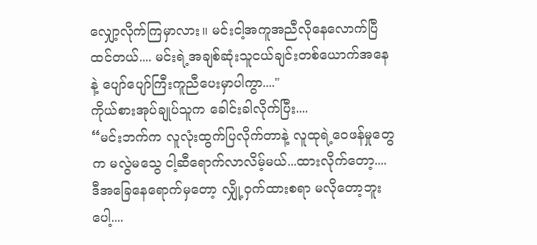လျှော့လိုက်ကြမှာလား။ မင်းငါ့အကူအညီလိုနေလောက်ပြီထင်တယ်.... မင်းရဲ့အချစ်ဆုံးသူငယ်ချင်းတစ်ယောက်အနေနဲ့ ပျော်ပျော်ကြီးကူညီပေးမှာပါကွာ...."
ကိုယ်စားအုပ်ချုပ်သူက ခေါင်းခါလိုက်ပြီး....
“မင်းဘက်က လူလုံးထွက်ပြလိုက်တာနဲ့ လူထုရဲ့ဝေဖန်မှုတွေက မလွဲမသွေ ငါ့ဆီရောက်လာလိမ့်မယ်...ထားလိုက်တော့.... ဒီအခြေနေရောက်မှတော့ လျှို့ဝှက်ထားစရာ မလိုတော့ဘူးပေါ့....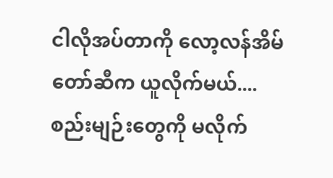ငါလိုအပ်တာကို လော့လန်အိမ်တော်ဆီက ယူလိုက်မယ်.... စည်းမျဉ်းတွေကို မလိုက်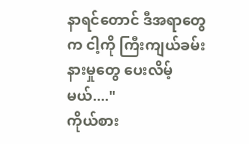နာရင်တောင် ဒီအရာတွေက ငါ့ကို ကြီးကျယ်ခမ်းနားမှုတွေ ပေးလိမ့်မယ်...."
ကိုယ်စား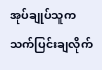အုပ်ချုပ်သူက သက်ပြင်းချလိုက်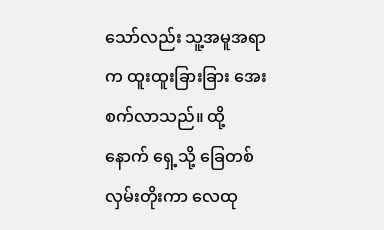သော်လည်း သူ့အမူအရာက ထူးထူးခြားခြား အေးစက်လာသည်။ ထို့နောက် ရှေ့သို့ ခြေတစ်လှမ်းတိုးကာ လေထု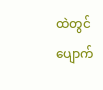ထဲတွင် ပျောက်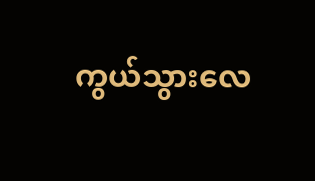ကွယ်သွားလေ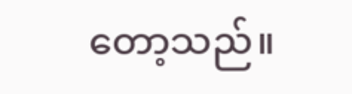တော့သည်။